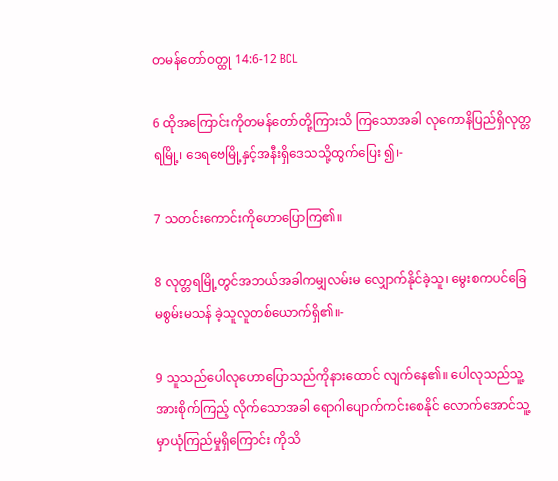တမန်တော်ဝတ္ထု 14:6-12 BCL

6 ထိုအကြောင်းကိုတမန်တော်တို့ကြားသိ ကြသောအခါ လုကောနိပြည်ရှိလုတ္တရမြို့၊ ဒေရဗေမြို့နှင့်အနီးရှိဒေသသို့ထွက်ပြေး ၍၊-

7 သတင်းကောင်းကိုဟောပြောကြ၏။

8 လုတ္တရမြို့တွင်အဘယ်အခါကမျှလမ်းမ လျှောက်နိုင်ခဲ့သူ၊ မွေးစကပင်ခြေမစွမ်းမသန် ခဲ့သူလူတစ်ယောက်ရှိ၏။-

9 သူသည်ပေါလုဟောပြောသည်ကိုနားထောင် လျက်နေ၏။ ပေါလုသည်သူ့အားစိုက်ကြည့် လိုက်သောအခါ ရောဂါပျောက်ကင်းစေနိုင် လောက်အောင်သူ့မှာယုံကြည်မှုရှိကြောင်း ကိုသိ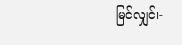မြင်လျှင်၊-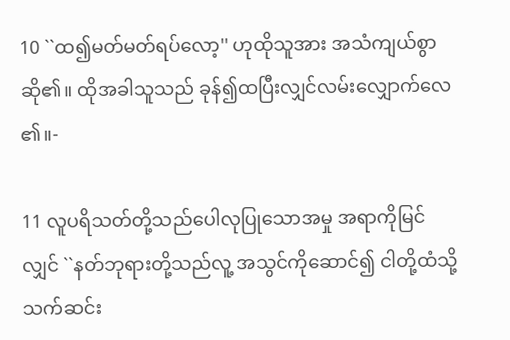10 ``ထ၍မတ်မတ်ရပ်လော့'' ဟုထိုသူအား အသံကျယ်စွာဆို၏။ ထိုအခါသူသည် ခုန်၍ထပြီးလျှင်လမ်းလျှောက်လေ၏။-

11 လူပရိသတ်တို့သည်ပေါလုပြုသောအမှု အရာကိုမြင်လျှင် ``နတ်ဘုရားတို့သည်လူ့ အသွင်ကိုဆောင်၍ ငါတို့ထံသို့သက်ဆင်း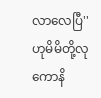လာလေပြီ'' ဟုမိမိတို့လုကောနိ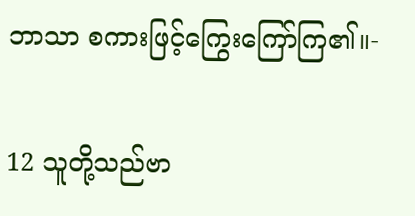ဘာသာ စကားဖြင့်ကြွေးကြော်ကြ၏။-

12 သူတို့သည်ဗာ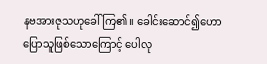နဗအားဇုသဟုခေါ်ကြ၏။ ခေါင်းဆောင်၍ဟောပြောသူဖြစ်သောကြောင့် ပေါလု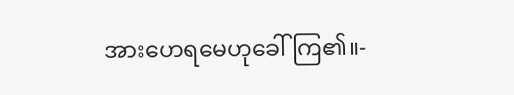အားဟေရမေဟုခေါ်ကြ၏။-